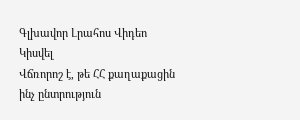Գլխավոր Լրահոս Վիդեո Կիսվել
Վճռորոշ է, թե ՀՀ քաղաքացին ինչ ընտրություն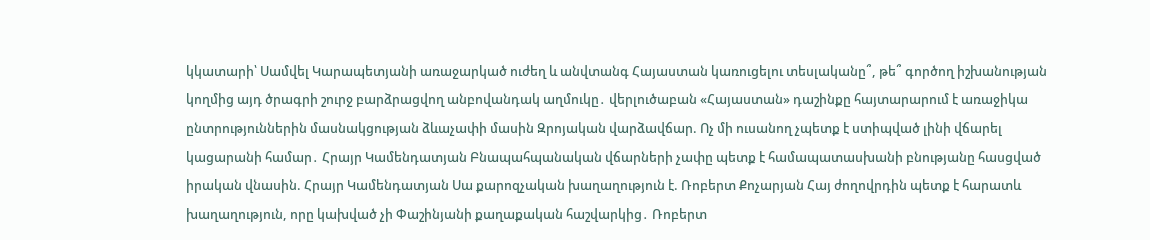կկատարի՝ Սամվել Կարապետյանի առաջարկած ուժեղ և անվտանգ Հայաստան կառուցելու տեսլականը՞, թե՞ գործող իշխանության կողմից այդ ծրագրի շուրջ բարձրացվող անբովանդակ աղմուկը․ վերլուծաբան «Հայաստան» դաշինքը հայտարարում է առաջիկա ընտրություններին մասնակցության ձևաչափի մասին Զրոյական վարձավճար. Ոչ մի ուսանող չպետք է ստիպված լինի վճարել կացարանի համար․ Հրայր Կամենդատյան Բնապահպանական վճարների չափը պետք է համապատասխանի բնությանը հասցված իրական վնասին. Հրայր Կամենդատյան Սա քարոզչական խաղաղություն է. Ռոբերտ Քոչարյան Հայ ժողովրդին պետք է հարատև խաղաղություն, որը կախված չի Փաշինյանի քաղաքական հաշվարկից․ Ռոբերտ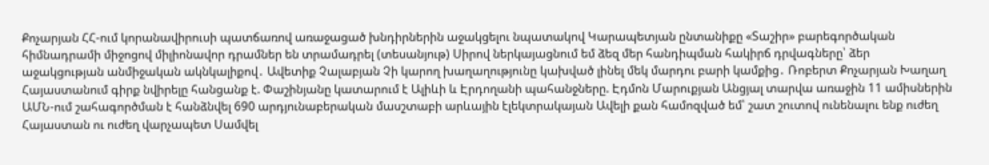Քոչարյան ՀՀ-ում կորանավիրուսի պատճառով առաջացած խնդիրներին աջակցելու նպատակով Կարապետյան ընտանիքը «Տաշիր» բարեգործական հիմնադրամի միջոցով միլիոնավոր դրամներ են տրամադրել (տեսանյութ) Սիրով ներկայացնում եմ ձեզ մեր հանդիպման հակիրճ դրվագները՝ ձեր աջակցության անմիջական ակնկալիքով․ Ավետիք Չալաբյան Չի կարող խաղաղությունը կախված լինել մեկ մարդու բարի կամքից․ Ռոբերտ Քոչարյան Խաղաղ Հայաստանում գիրք նվիրելը հանցանք է. Փաշինյանը կատարում է Ալիևի և Էրդողանի պահանջները. Էդմոն Մարուքյան Անցյալ տարվա առաջին 11 ամիսներին ԱՄՆ-ում շահագործման է հանձնվել 690 արդյունաբերական մասշտաբի արևային էլեկտրակայան Ավելի քան համոզված եմ՝ շատ շուտով ունենալու ենք ուժեղ Հայաստան ու ուժեղ վարչապետ Սամվել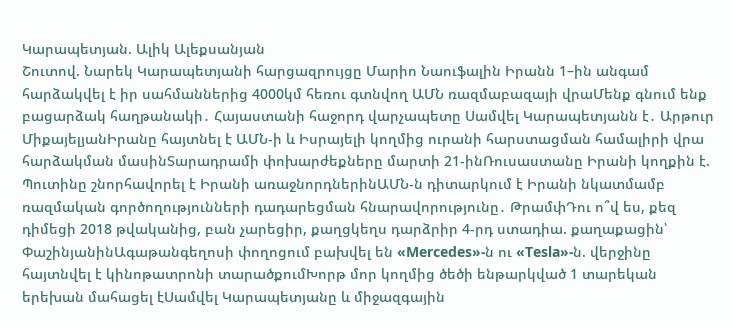Կարապետյան. Ալիկ Ալեքսանյան
Շուտով. Նարեկ Կարապետյանի հարցազրույցը Մարիո Նաուֆալին Իրանն 1–ին անգամ հարձակվել է իր սահմաններից 4000կմ հեռու գտնվող ԱՄՆ ռազմաբազայի վրաՄենք գնում ենք բացարձակ հաղթանակի․ Հայաստանի հաջորդ վարչապետը Սամվել Կարապետյանն է․ Արթուր ՄիքայելյանԻրանը հայտնել է ԱՄՆ-ի և Իսրայելի կողմից ուրանի հարստացման համալիրի վրա հարձակման մասինՏարադրամի փոխարժեքները մարտի 21-ինՌուսաստանը Իրանի կողքին է. Պուտինը շնորհավորել է Իրանի առաջնորդներինԱՄՆ-ն դիտարկում է Իրանի նկատմամբ ռազմական գործողությունների դադարեցման հնարավորությունը․ ԹրամփԴու ո՞վ ես, քեզ դիմեցի 2018 թվականից, բան չարեցիր, քաղցկեղս դարձրիր 4-րդ ստադիա. քաղաքացին՝ ՓաշինյանինԱգաթանգեղոսի փողոցում բախվել են «Mercedes»-ն ու «Tesla»-ն. վերջինը հայտնվել է կինոթատրոնի տարածքումԽորթ մոր կողմից ծեծի ենթարկված 1 տարեկան երեխան մահացել էՍամվել Կարապետյանը և միջազգային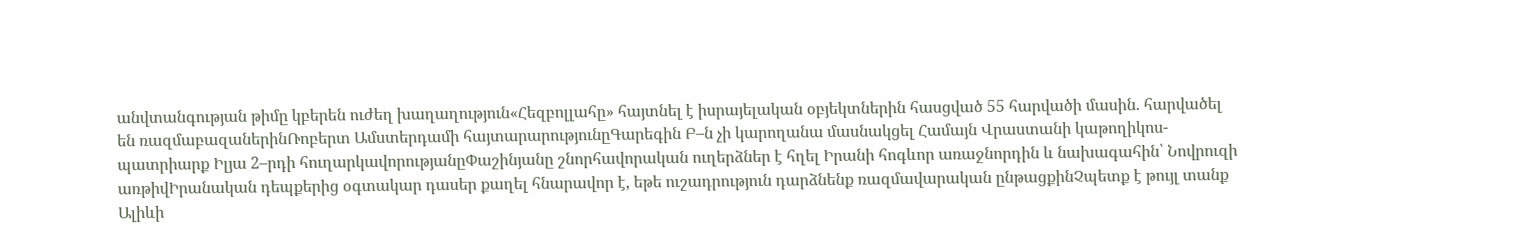անվտանգության թիմը կբերեն ուժեղ խաղաղություն«Հեզբոլլահը» հայտնել է իսրայելական օբյեկտներին հասցված 55 հարվածի մասին. հարվածել են ռազմաբազաներինՌոբերտ Ամստերդամի հայտարարությունըԳարեգին Բ–ն չի կարողանա մասնակցել Համայն Վրաստանի կաթողիկոս-պատրիարք Իլյա 2–րդի հուղարկավորությանըՓաշինյանը շնորհավորական ուղերձներ է հղել Իրանի հոգևոր առաջնորդին և նախագահին՝ Նովրուզի առթիվԻրանական դեպքերից օգտակար դասեր քաղել հնարավոր է, եթե ուշադրություն դարձնենք ռազմավարական ընթացքինՉպետք է թույլ տանք Ալիևի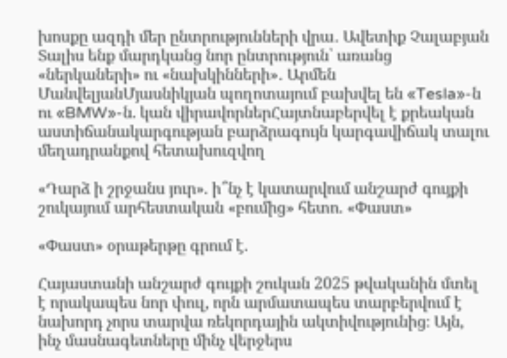խոսքը ազդի մեր ընտրությունների վրա․ Ավետիք Չալաբյան Տալիս ենք մարդկանց նոր ընտրություն՝ առանց «ներկաների» ու «նախկինների»․ Արմեն ՄանվելյանՄյասնիկյան պողոտայում բախվել են «Tesla»-ն ու «BMW»-ն. կան վիրավորներՀայտնաբերվել է քրեական աստիճանակարգության բարձրագույն կարգավիճակ տալու մեղադրանքով հետախուզվող

«Դարձ ի շրջանս յուր». ի՞նչ է կատարվում անշարժ գույքի շուկայում արհեստական «բումից» հետո. «Փաստ»

«Փաստ» օրաթերթը գրում է.

Հայաստանի անշարժ գույքի շուկան 2025 թվականին մտել է որակապես նոր փուլ, որն արմատապես տարբերվում է նախորդ չորս տարվա ռեկորդային ակտիվությունից։ Այն, ինչ մասնագետները մինչ վերջերս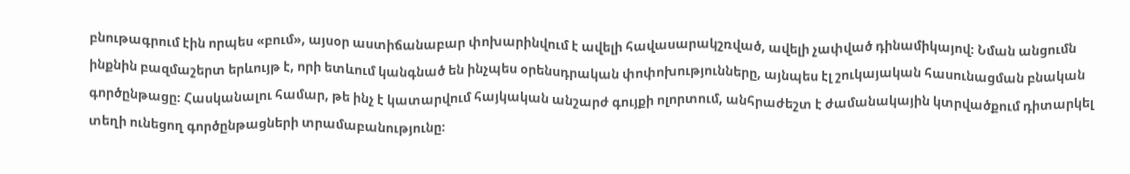բնութագրում էին որպես «բում», այսօր աստիճանաբար փոխարինվում է ավելի հավասարակշռված, ավելի չափված դինամիկայով։ Նման անցումն ինքնին բազմաշերտ երևույթ է, որի ետևում կանգնած են ինչպես օրենսդրական փոփոխությունները, այնպես էլ շուկայական հասունացման բնական գործընթացը։ Հասկանալու համար, թե ինչ է կատարվում հայկական անշարժ գույքի ոլորտում, անհրաժեշտ է ժամանակային կտրվածքում դիտարկել տեղի ունեցող գործընթացների տրամաբանությունը։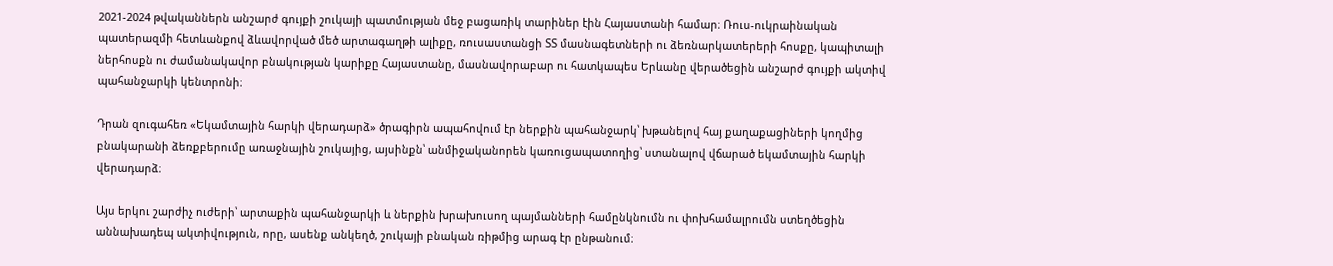2021-2024 թվականներն անշարժ գույքի շուկայի պատմության մեջ բացառիկ տարիներ էին Հայաստանի համար։ Ռուս-ուկրաինական պատերազմի հետևանքով ձևավորված մեծ արտագաղթի ալիքը, ռուսաստանցի ՏՏ մասնագետների ու ձեռնարկատերերի հոսքը, կապիտալի ներհոսքն ու ժամանակավոր բնակության կարիքը Հայաստանը, մասնավորաբար ու հատկապես Երևանը վերածեցին անշարժ գույքի ակտիվ պահանջարկի կենտրոնի։

Դրան զուգահեռ «Եկամտային հարկի վերադարձ» ծրագիրն ապահովում էր ներքին պահանջարկ՝ խթանելով հայ քաղաքացիների կողմից բնակարանի ձեռքբերումը առաջնային շուկայից, այսինքն՝ անմիջականորեն կառուցապատողից՝ ստանալով վճարած եկամտային հարկի վերադարձ։

Այս երկու շարժիչ ուժերի՝ արտաքին պահանջարկի և ներքին խրախուսող պայմանների համընկնումն ու փոխհամալրումն ստեղծեցին աննախադեպ ակտիվություն, որը, ասենք անկեղծ, շուկայի բնական ռիթմից արագ էր ընթանում։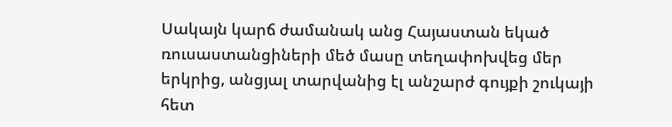Սակայն կարճ ժամանակ անց Հայաստան եկած ռուսաստանցիների մեծ մասը տեղափոխվեց մեր երկրից, անցյալ տարվանից էլ անշարժ գույքի շուկայի հետ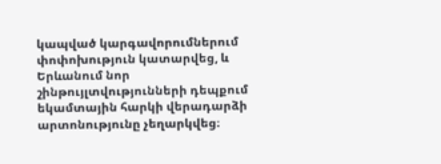կապված կարգավորումներում փոփոխություն կատարվեց, և Երևանում նոր շինթույլտվությունների դեպքում եկամտային հարկի վերադարձի արտոնությունը չեղարկվեց։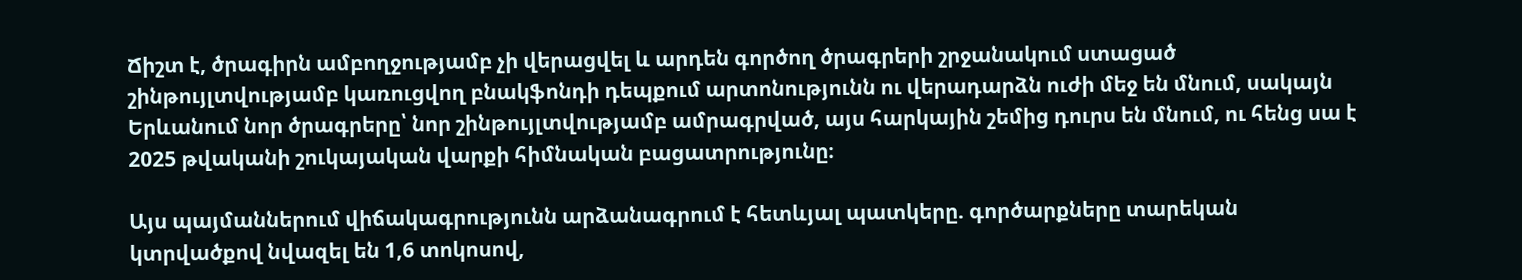Ճիշտ է, ծրագիրն ամբողջությամբ չի վերացվել և արդեն գործող ծրագրերի շրջանակում ստացած շինթույլտվությամբ կառուցվող բնակֆոնդի դեպքում արտոնությունն ու վերադարձն ուժի մեջ են մնում, սակայն Երևանում նոր ծրագրերը՝ նոր շինթույլտվությամբ ամրագրված, այս հարկային շեմից դուրս են մնում, ու հենց սա է 2025 թվականի շուկայական վարքի հիմնական բացատրությունը։

Այս պայմաններում վիճակագրությունն արձանագրում է հետևյալ պատկերը. գործարքները տարեկան կտրվածքով նվազել են 1,6 տոկոսով,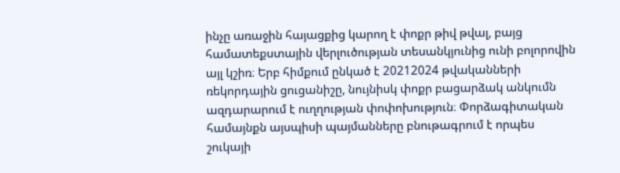ինչը առաջին հայացքից կարող է փոքր թիվ թվալ, բայց համատեքստային վերլուծության տեսանկյունից ունի բոլորովին այլ կշիռ։ Երբ հիմքում ընկած է 20212024 թվականների ռեկորդային ցուցանիշը, նույնիսկ փոքր բացարձակ անկումն ազդարարում է ուղղության փոփոխություն։ Փորձագիտական համայնքն այսպիսի պայմանները բնութագրում է որպես շուկայի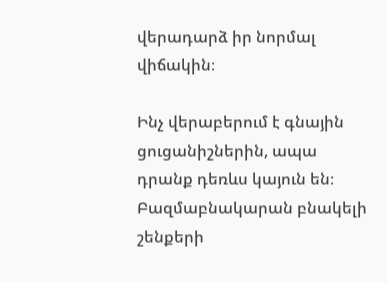վերադարձ իր նորմալ վիճակին։

Ինչ վերաբերում է գնային ցուցանիշներին, ապա դրանք դեռևս կայուն են։ Բազմաբնակարան բնակելի շենքերի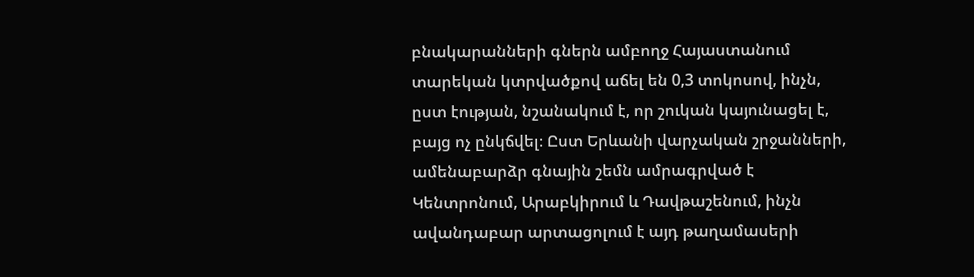բնակարանների գներն ամբողջ Հայաստանում տարեկան կտրվածքով աճել են 0,3 տոկոսով, ինչն, ըստ էության, նշանակում է, որ շուկան կայունացել է, բայց ոչ ընկճվել։ Ըստ Երևանի վարչական շրջանների, ամենաբարձր գնային շեմն ամրագրված է Կենտրոնում, Արաբկիրում և Դավթաշենում, ինչն ավանդաբար արտացոլում է այդ թաղամասերի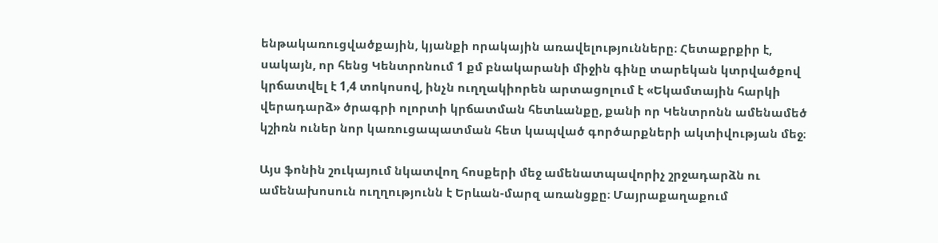ենթակառուցվածքային, կյանքի որակային առավելությունները։ Հետաքրքիր է, սակայն, որ հենց Կենտրոնում 1 քմ բնակարանի միջին գինը տարեկան կտրվածքով կրճատվել է 1,4 տոկոսով, ինչն ուղղակիորեն արտացոլում է «Եկամտային հարկի վերադարձ» ծրագրի ոլորտի կրճատման հետևանքը, քանի որ Կենտրոնն ամենամեծ կշիռն ուներ նոր կառուցապատման հետ կապված գործարքների ակտիվության մեջ։

Այս ֆոնին շուկայում նկատվող հոսքերի մեջ ամենատպավորիչ շրջադարձն ու ամենախոսուն ուղղությունն է Երևան-մարզ առանցքը։ Մայրաքաղաքում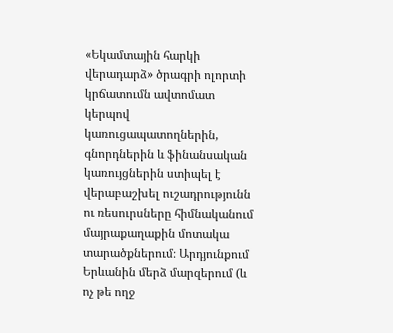«Եկամտային հարկի վերադարձ» ծրագրի ոլորտի կրճատումն ավտոմատ կերպով կառուցապատողներին, գնորդներին և ֆինանսական կառույցներին ստիպել է վերաբաշխել ուշադրությունն ու ռեսուրսները հիմնականում մայրաքաղաքին մոտակա տարածքներում։ Արդյունքում Երևանին մերձ մարզերում (և ոչ թե ողջ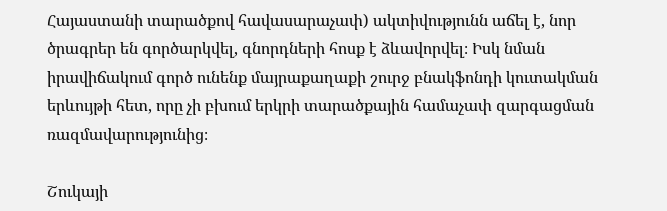Հայաստանի տարածքով հավասարաչափ) ակտիվությունն աճել է, նոր ծրագրեր են գործարկվել, գնորդների հոսք է ձևավորվել։ Իսկ նման իրավիճակում գործ ունենք մայրաքաղաքի շուրջ բնակֆոնդի կուտակման երևույթի հետ, որը չի բխում երկրի տարածքային համաչափ զարգացման ռազմավարությունից։

Շուկայի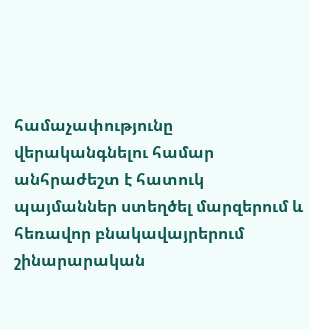համաչափությունը վերականգնելու համար անհրաժեշտ է հատուկ պայմաններ ստեղծել մարզերում և հեռավոր բնակավայրերում շինարարական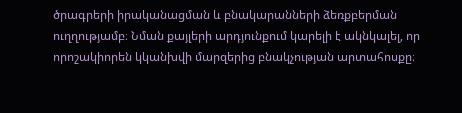ծրագրերի իրականացման և բնակարանների ձեռքբերման ուղղությամբ։ Նման քայլերի արդյունքում կարելի է ակնկալել, որ որոշակիորեն կկանխվի մարզերից բնակչության արտահոսքը։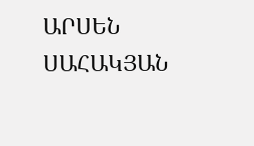ԱՐՍԵՆ ՍԱՀԱԿՅԱՆ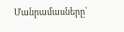Մանրամասները՝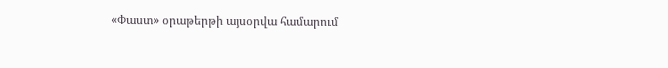«Փաստ» օրաթերթի այսօրվա համարում